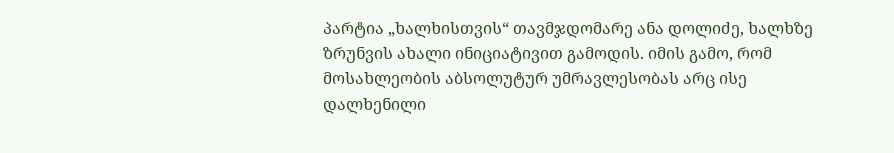პარტია „ხალხისთვის“ თავმჯდომარე ანა დოლიძე, ხალხზე ზრუნვის ახალი ინიციატივით გამოდის. იმის გამო, რომ მოსახლეობის აბსოლუტურ უმრავლესობას არც ისე დალხენილი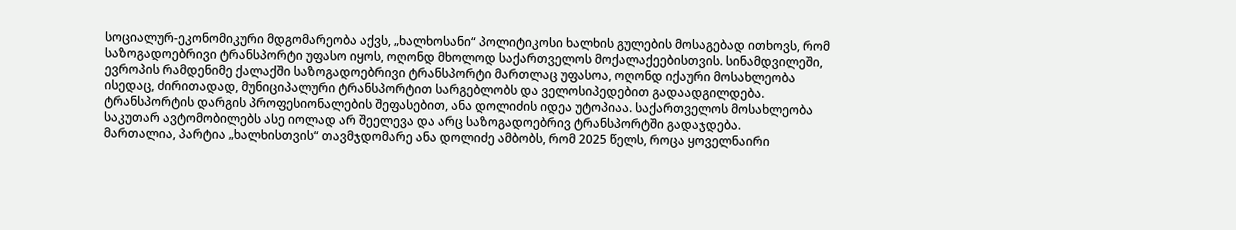სოციალურ-ეკონომიკური მდგომარეობა აქვს, „ხალხოსანი“ პოლიტიკოსი ხალხის გულების მოსაგებად ითხოვს, რომ საზოგადოებრივი ტრანსპორტი უფასო იყოს, ოღონდ მხოლოდ საქართველოს მოქალაქეებისთვის. სინამდვილეში, ევროპის რამდენიმე ქალაქში საზოგადოებრივი ტრანსპორტი მართლაც უფასოა, ოღონდ იქაური მოსახლეობა ისედაც, ძირითადად, მუნიციპალური ტრანსპორტით სარგებლობს და ველოსიპედებით გადაადგილდება. ტრანსპორტის დარგის პროფესიონალების შეფასებით, ანა დოლიძის იდეა უტოპიაა. საქართველოს მოსახლეობა საკუთარ ავტომობილებს ასე იოლად არ შეელევა და არც საზოგადოებრივ ტრანსპორტში გადაჯდება.
მართალია, პარტია „ხალხისთვის“ თავმჯდომარე ანა დოლიძე ამბობს, რომ 2025 წელს, როცა ყოველნაირი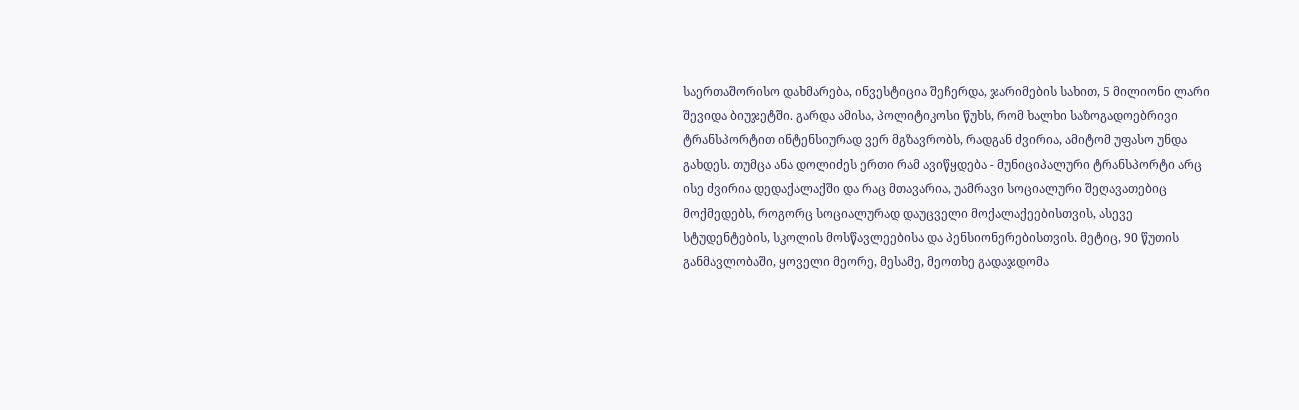საერთაშორისო დახმარება, ინვესტიცია შეჩერდა, ჯარიმების სახით, 5 მილიონი ლარი შევიდა ბიუჯეტში. გარდა ამისა, პოლიტიკოსი წუხს, რომ ხალხი საზოგადოებრივი ტრანსპორტით ინტენსიურად ვერ მგზავრობს, რადგან ძვირია, ამიტომ უფასო უნდა გახდეს. თუმცა ანა დოლიძეს ერთი რამ ავიწყდება - მუნიციპალური ტრანსპორტი არც ისე ძვირია დედაქალაქში და რაც მთავარია, უამრავი სოციალური შეღავათებიც მოქმედებს, როგორც სოციალურად დაუცველი მოქალაქეებისთვის, ასევე სტუდენტების, სკოლის მოსწავლეებისა და პენსიონერებისთვის. მეტიც, 90 წუთის განმავლობაში, ყოველი მეორე, მესამე, მეოთხე გადაჯდომა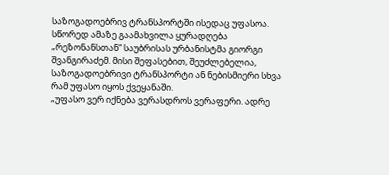საზოგადოებრივ ტრანსპორტში ისედაც უფასოა.
სწორედ ამაზე გაამახვილა ყურადღება „რეზონანსთან“ საუბრისას ურბანისტმა გიორგი შვანგირაძემ. მისი შეფასებით, შეუძლებელია, საზოგადოებრივი ტრანსპორტი ან ნებისმიერი სხვა რამ უფასო იყოს ქვეყანაში.
„უფასო ვერ იქნება ვერასდროს ვერაფერი. ადრე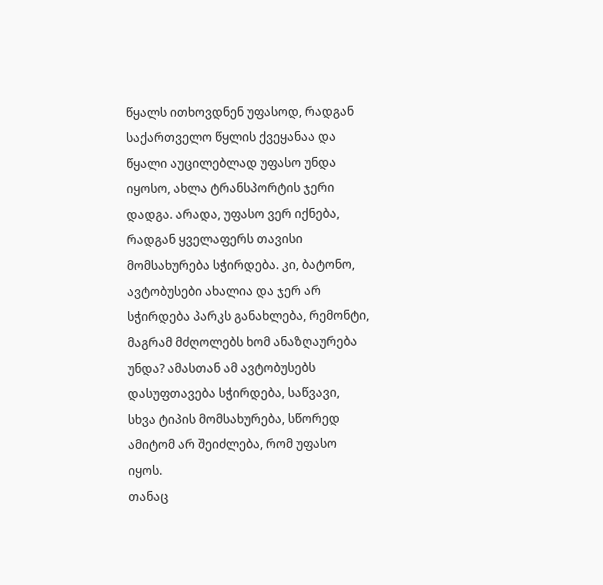წყალს ითხოვდნენ უფასოდ, რადგან საქართველო წყლის ქვეყანაა და წყალი აუცილებლად უფასო უნდა იყოსო, ახლა ტრანსპორტის ჯერი დადგა. არადა, უფასო ვერ იქნება, რადგან ყველაფერს თავისი მომსახურება სჭირდება. კი, ბატონო, ავტობუსები ახალია და ჯერ არ სჭირდება პარკს განახლება, რემონტი, მაგრამ მძღოლებს ხომ ანაზღაურება უნდა? ამასთან ამ ავტობუსებს დასუფთავება სჭირდება, საწვავი, სხვა ტიპის მომსახურება, სწორედ ამიტომ არ შეიძლება, რომ უფასო იყოს.
თანაც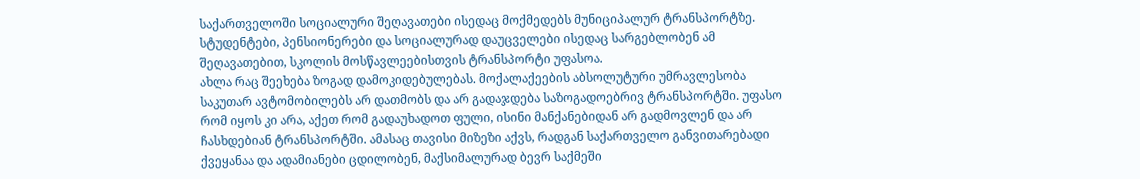საქართველოში სოციალური შეღავათები ისედაც მოქმედებს მუნიციპალურ ტრანსპორტზე. სტუდენტები, პენსიონერები და სოციალურად დაუცველები ისედაც სარგებლობენ ამ შეღავათებით, სკოლის მოსწავლეებისთვის ტრანსპორტი უფასოა.
ახლა რაც შეეხება ზოგად დამოკიდებულებას. მოქალაქეების აბსოლუტური უმრავლესობა საკუთარ ავტომობილებს არ დათმობს და არ გადაჯდება საზოგადოებრივ ტრანსპორტში. უფასო რომ იყოს კი არა, აქეთ რომ გადაუხადოთ ფული, ისინი მანქანებიდან არ გადმოვლენ და არ ჩასხდებიან ტრანსპორტში. ამასაც თავისი მიზეზი აქვს, რადგან საქართველო განვითარებადი ქვეყანაა და ადამიანები ცდილობენ, მაქსიმალურად ბევრ საქმეში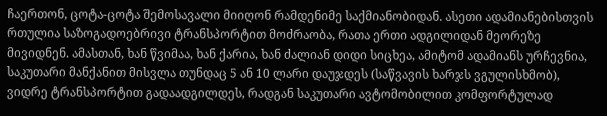ჩაერთონ, ცოტა-ცოტა შემოსავალი მიიღონ რამდენიმე საქმიანობიდან. ასეთი ადამიანებისთვის რთულია საზოგადოებრივი ტრანსპორტით მოძრაობა, რათა ერთი ადგილიდან მეორეზე მივიდნენ. ამასთან, ხან წვიმაა, ხან ქარია, ხან ძალიან დიდი სიცხეა, ამიტომ ადამიანს ურჩევნია, საკუთარი მანქანით მისვლა თუნდაც 5 ან 10 ლარი დაუჯდეს (საწვავის ხარჯს ვგულისხმობ), ვიდრე ტრანსპორტით გადაადგილდეს, რადგან საკუთარი ავტომობილით კომფორტულად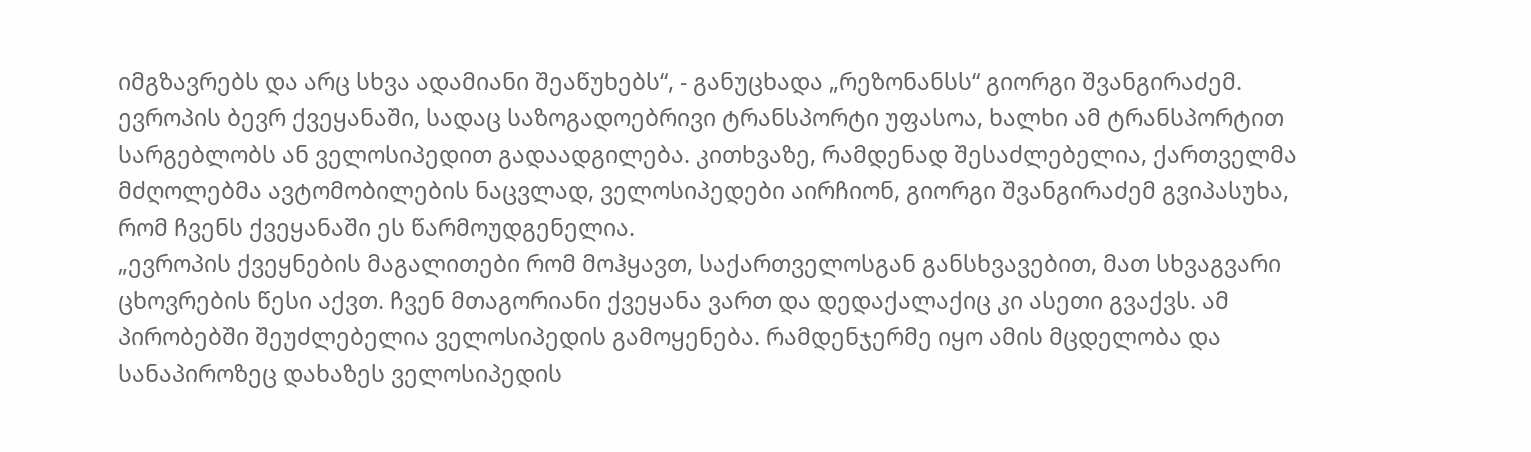იმგზავრებს და არც სხვა ადამიანი შეაწუხებს“, - განუცხადა „რეზონანსს“ გიორგი შვანგირაძემ.
ევროპის ბევრ ქვეყანაში, სადაც საზოგადოებრივი ტრანსპორტი უფასოა, ხალხი ამ ტრანსპორტით სარგებლობს ან ველოსიპედით გადაადგილება. კითხვაზე, რამდენად შესაძლებელია, ქართველმა მძღოლებმა ავტომობილების ნაცვლად, ველოსიპედები აირჩიონ, გიორგი შვანგირაძემ გვიპასუხა, რომ ჩვენს ქვეყანაში ეს წარმოუდგენელია.
„ევროპის ქვეყნების მაგალითები რომ მოჰყავთ, საქართველოსგან განსხვავებით, მათ სხვაგვარი ცხოვრების წესი აქვთ. ჩვენ მთაგორიანი ქვეყანა ვართ და დედაქალაქიც კი ასეთი გვაქვს. ამ პირობებში შეუძლებელია ველოსიპედის გამოყენება. რამდენჯერმე იყო ამის მცდელობა და სანაპიროზეც დახაზეს ველოსიპედის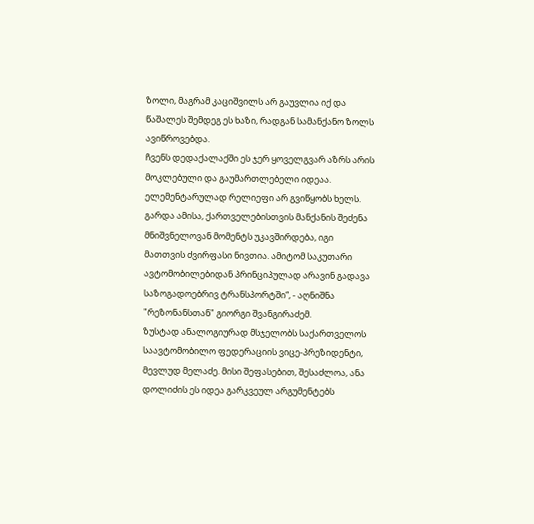ზოლი, მაგრამ კაციშვილს არ გაუვლია იქ და წაშალეს შემდეგ ეს ხაზი, რადგან სამანქანო ზოლს ავიწროვებდა.
ჩვენს დედაქალაქში ეს ჯერ ყოველგვარ აზრს არის მოკლებული და გაუმართლებელი იდეაა. ელემენტარულად რელიეფი არ გვიწყობს ხელს. გარდა ამისა, ქართველებისთვის მანქანის შეძენა მნიშვნელოვან მომენტს უკავშირდება, იგი მათთვის ძვირფასი ნივთია. ამიტომ საკუთარი ავტომობილებიდან პრინციპულად არავინ გადავა საზოგადოებრივ ტრანსპორტში“, - აღნიშნა "რეზონანსთან" გიორგი შვანგირაძემ.
ზუსტად ანალოგიურად მსჯელობს საქართველოს საავტომობილო ფედერაციის ვიცე-პრეზიდენტი, მევლუდ მელაძე. მისი შეფასებით, შესაძლოა, ანა დოლიძის ეს იდეა გარკვეულ არგუმენტებს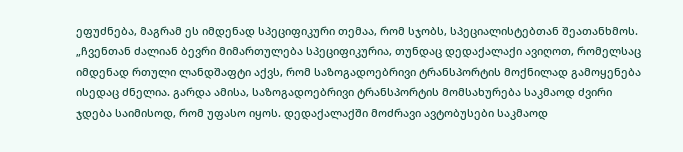ეფუძნება, მაგრამ ეს იმდენად სპეციფიკური თემაა, რომ სჯობს, სპეციალისტებთან შეათანხმოს.
„ჩვენთან ძალიან ბევრი მიმართულება სპეციფიკურია, თუნდაც დედაქალაქი ავიღოთ, რომელსაც იმდენად რთული ლანდშაფტი აქვს, რომ საზოგადოებრივი ტრანსპორტის მოქნილად გამოყენება ისედაც ძნელია. გარდა ამისა, საზოგადოებრივი ტრანსპორტის მომსახურება საკმაოდ ძვირი ჯდება საიმისოდ, რომ უფასო იყოს. დედაქალაქში მოძრავი ავტობუსები საკმაოდ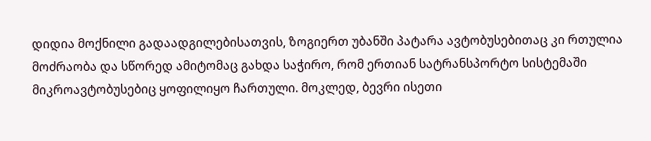დიდია მოქნილი გადაადგილებისათვის, ზოგიერთ უბანში პატარა ავტობუსებითაც კი რთულია მოძრაობა და სწორედ ამიტომაც გახდა საჭირო, რომ ერთიან სატრანსპორტო სისტემაში მიკროავტობუსებიც ყოფილიყო ჩართული. მოკლედ, ბევრი ისეთი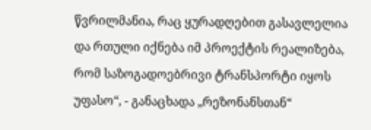წვრილმანია, რაც ყურადღებით გასავლელია და რთული იქნება იმ პროექტის რეალიზება, რომ საზოგადოებრივი ტრანსპორტი იყოს უფასო“, - განაცხადა „რეზონანსთან“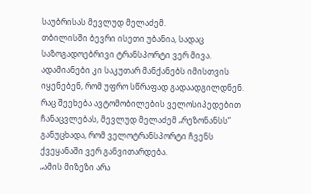საუბრისას მევლუდ მელაძემ.
თბილისში ბევრი ისეთი უბანია, სადაც საზოგადოებრივი ტრანსპორტი ვერ მივა. ადამიანები კი საკუთარ მანქანებს იმისთვის იყენებენ, რომ უფრო სწრაფად გადაადგილდნენ. რაც შეეხება ავტომობილების ველოსიპედებით ჩანაცვლებას, მევლუდ მელაძემ „რეზონანსს“ განუცხადა, რომ ველოტრანსპორტი ჩვენს ქვეყანაში ვერ განვითარდება.
„ამის მიზეზი არა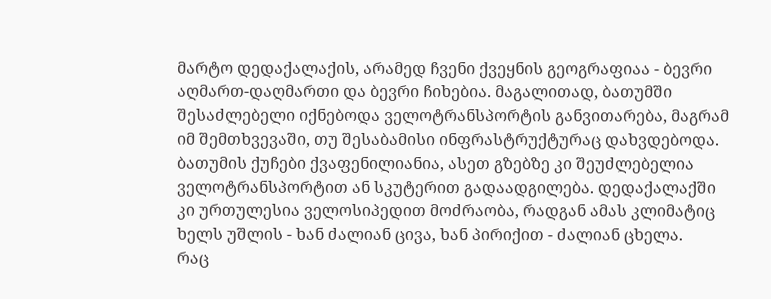მარტო დედაქალაქის, არამედ ჩვენი ქვეყნის გეოგრაფიაა - ბევრი აღმართ-დაღმართი და ბევრი ჩიხებია. მაგალითად, ბათუმში შესაძლებელი იქნებოდა ველოტრანსპორტის განვითარება, მაგრამ იმ შემთხვევაში, თუ შესაბამისი ინფრასტრუქტურაც დახვდებოდა. ბათუმის ქუჩები ქვაფენილიანია, ასეთ გზებზე კი შეუძლებელია ველოტრანსპორტით ან სკუტერით გადაადგილება. დედაქალაქში კი ურთულესია ველოსიპედით მოძრაობა, რადგან ამას კლიმატიც ხელს უშლის - ხან ძალიან ცივა, ხან პირიქით - ძალიან ცხელა.
რაც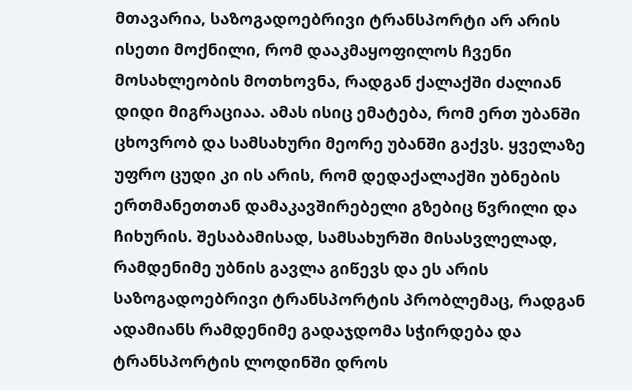მთავარია, საზოგადოებრივი ტრანსპორტი არ არის ისეთი მოქნილი, რომ დააკმაყოფილოს ჩვენი მოსახლეობის მოთხოვნა, რადგან ქალაქში ძალიან დიდი მიგრაციაა. ამას ისიც ემატება, რომ ერთ უბანში ცხოვრობ და სამსახური მეორე უბანში გაქვს. ყველაზე უფრო ცუდი კი ის არის, რომ დედაქალაქში უბნების ერთმანეთთან დამაკავშირებელი გზებიც წვრილი და ჩიხურის. შესაბამისად, სამსახურში მისასვლელად, რამდენიმე უბნის გავლა გიწევს და ეს არის საზოგადოებრივი ტრანსპორტის პრობლემაც, რადგან ადამიანს რამდენიმე გადაჯდომა სჭირდება და ტრანსპორტის ლოდინში დროს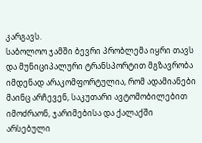კარგავს.
საბოლოო ჯამში ბევრი პრობლემა იყრი თავს და მუნიციპალური ტრანსპორტით მგზავრობა იმდენად არაკომფორტულია, რომ ადამიანები მაინც არჩევენ, საკუთარი ავტომობილებით იმოძრაონ, ჯარიმებისა და ქალაქში არსებული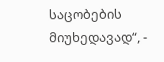საცობების მიუხედავად“, -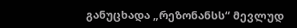განუცხადა „რეზონანსს“ მევლუდ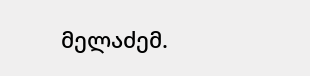მელაძემ.